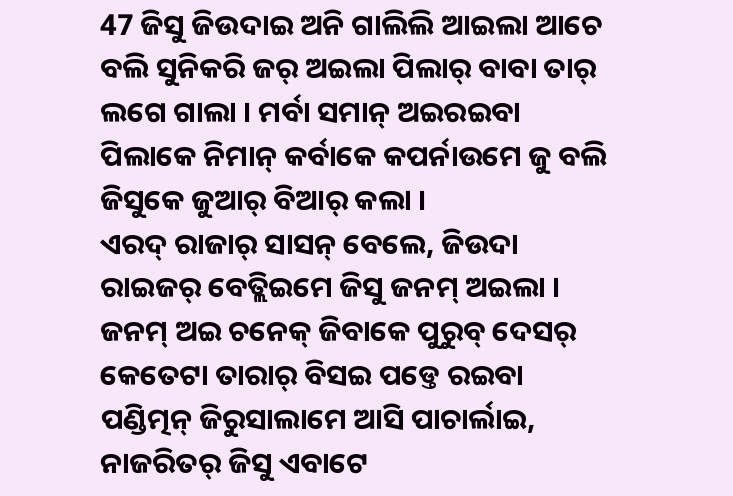47 ଜିସୁ ଜିଉଦାଇ ଅନି ଗାଲିଲି ଆଇଲା ଆଚେ ବଲି ସୁନିକରି ଜର୍ ଅଇଲା ପିଲାର୍ ବାବା ତାର୍ ଲଗେ ଗାଲା । ମର୍ବା ସମାନ୍ ଅଇରଇବା ପିଲାକେ ନିମାନ୍ କର୍ବାକେ କପର୍ନାଉମେ ଜୁ ବଲି ଜିସୁକେ ଜୁଆର୍ ବିଆର୍ କଲା ।
ଏରଦ୍ ରାଜାର୍ ସାସନ୍ ବେଲେ, ଜିଉଦା ରାଇଜର୍ ବେତ୍ଲିଇମେ ଜିସୁ ଜନମ୍ ଅଇଲା । ଜନମ୍ ଅଇ ଚନେକ୍ ଜିବାକେ ପୁରୁବ୍ ଦେସର୍ କେତେଟା ତାରାର୍ ବିସଇ ପଡ୍ତେ ରଇବା ପଣ୍ଡିତ୍ମନ୍ ଜିରୁସାଲାମେ ଆସି ପାଚାର୍ଲାଇ,
ନାଜରିତର୍ ଜିସୁ ଏବାଟେ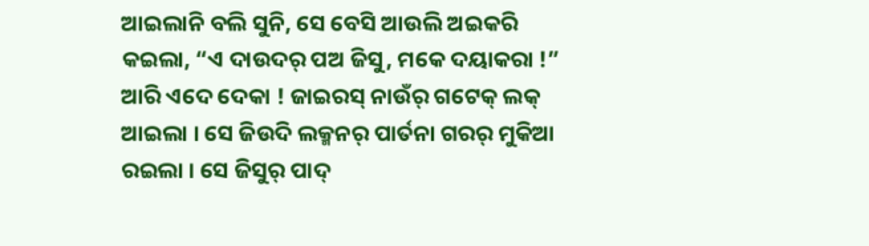ଆଇଲାନି ବଲି ସୁନି, ସେ ବେସି ଆଉଲି ଅଇକରି କଇଲା, “ଏ ଦାଉଦର୍ ପଅ ଜିସୁ, ମକେ ଦୟାକରା !”
ଆରି ଏଦେ ଦେକା ! ଜାଇରସ୍ ନାଉଁର୍ ଗଟେକ୍ ଲକ୍ ଆଇଲା । ସେ ଜିଉଦି ଲକ୍ମନର୍ ପାର୍ତନା ଗରର୍ ମୁକିଆ ରଇଲା । ସେ ଜିସୁର୍ ପାଦ୍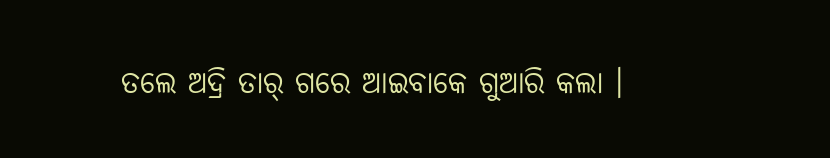ତଲେ ଅଦ୍ରି ତାର୍ ଗରେ ଆଇବାକେ ଗୁଆରି କଲା ।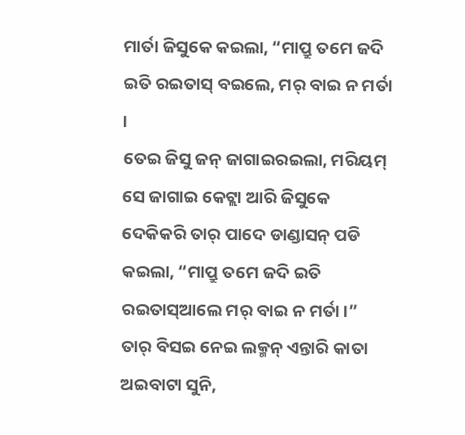ମାର୍ତା ଜିସୁକେ କଇଲା, “ମାପ୍ରୁ ତମେ ଜଦି ଇତି ରଇତାସ୍ ବଇଲେ, ମର୍ ବାଇ ନ ମର୍ତା ।
ତେଇ ଜିସୁ ଜନ୍ ଜାଗାଇରଇଲା, ମରିୟମ୍ ସେ ଜାଗାଇ କେଟ୍ଲା ଆରି ଜିସୁକେ ଦେକିକରି ତାର୍ ପାଦେ ଡାଣ୍ଡାସନ୍ ପଡି କଇଲା, “ମାପ୍ରୁ ତମେ ଜଦି ଇତି ରଇତାସ୍ଆଲେ ମର୍ ବାଇ ନ ମର୍ତା ।”
ତାର୍ ବିସଇ ନେଇ ଲକ୍ମନ୍ ଏନ୍ତାରି କାତା ଅଇବାଟା ସୁନି,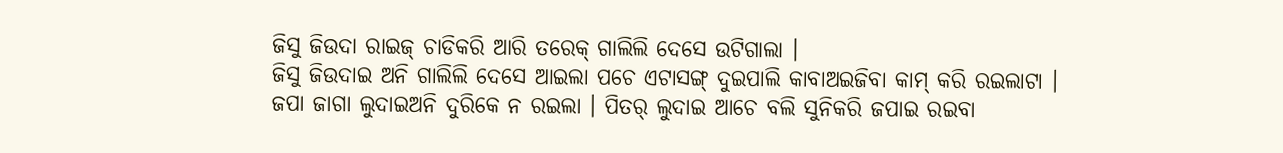ଜିସୁ ଜିଉଦା ରାଇଜ୍ ଚାଡିକରି ଆରି ତରେକ୍ ଗାଲିଲି ଦେସେ ଉଟିଗାଲା ।
ଜିସୁ ଜିଉଦାଇ ଅନି ଗାଲିଲି ଦେସେ ଆଇଲା ପଚେ ଏଟାସଙ୍ଗ୍ ଦୁଇପାଲି କାବାଅଇଜିବା କାମ୍ କରି ରଇଲାଟା ।
ଜପା ଜାଗା ଲୁଦାଇଅନି ଦୁରିକେ ନ ରଇଲା । ପିତର୍ ଲୁଦାଇ ଆଚେ ବଲି ସୁନିକରି ଜପାଇ ରଇବା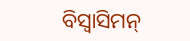ବିସ୍ବାସିମନ୍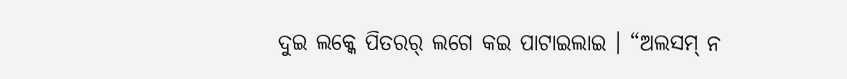ଦୁଇ ଲକ୍କେ ପିତରର୍ ଲଗେ କଇ ପାଟାଇଲାଇ । “ଅଲସମ୍ ନ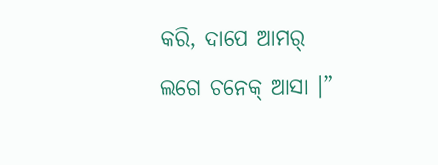କରି, ଦାପେ ଆମର୍ ଲଗେ ଚନେକ୍ ଆସା ।”